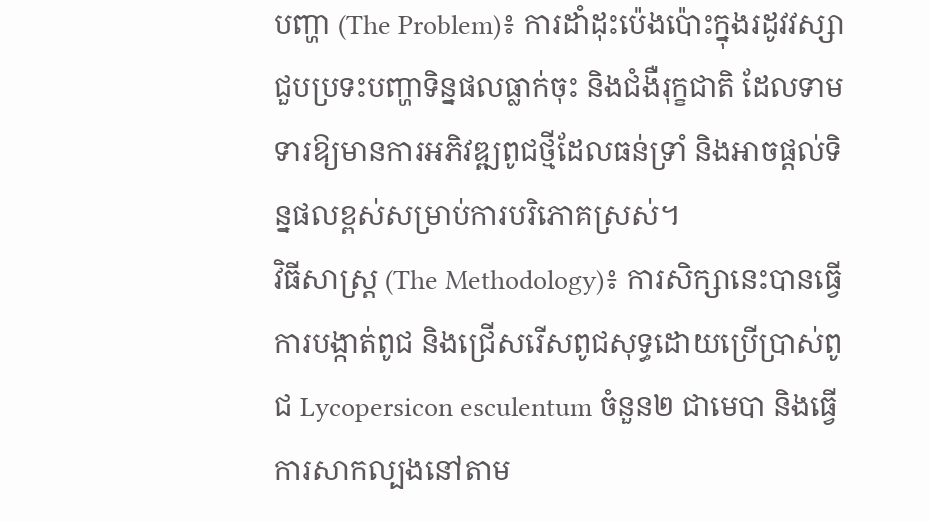បញ្ហា (The Problem)៖ ការដាំដុះប៉េងប៉ោះក្នុងរដូវវស្សាជួបប្រទះបញ្ហាទិន្នផលធ្លាក់ចុះ និងជំងឺរុក្ខជាតិ ដែលទាមទារឱ្យមានការអភិវឌ្ឍពូជថ្មីដែលធន់ទ្រាំ និងអាចផ្តល់ទិន្នផលខ្ពស់សម្រាប់ការបរិភោគស្រស់។
វិធីសាស្ត្រ (The Methodology)៖ ការសិក្សានេះបានធ្វើការបង្កាត់ពូជ និងជ្រើសរើសពូជសុទ្ធដោយប្រើប្រាស់ពូជ Lycopersicon esculentum ចំនួន២ ជាមេបា និងធ្វើការសាកល្បងនៅតាម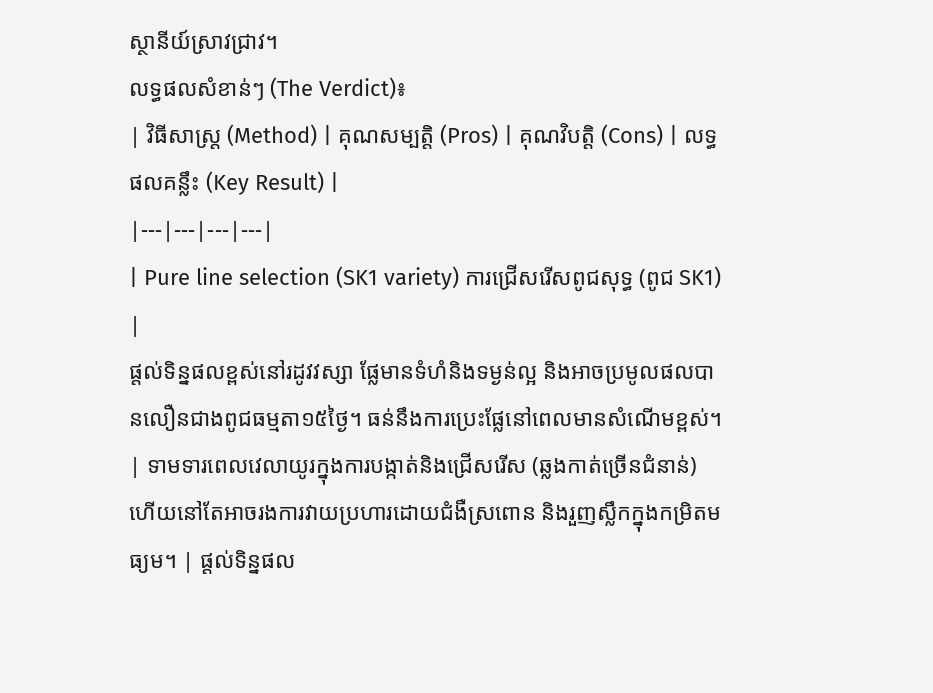ស្ថានីយ៍ស្រាវជ្រាវ។
លទ្ធផលសំខាន់ៗ (The Verdict)៖
| វិធីសាស្ត្រ (Method) | គុណសម្បត្តិ (Pros) | គុណវិបត្តិ (Cons) | លទ្ធផលគន្លឹះ (Key Result) |
|---|---|---|---|
| Pure line selection (SK1 variety) ការជ្រើសរើសពូជសុទ្ធ (ពូជ SK1) |
ផ្តល់ទិន្នផលខ្ពស់នៅរដូវវស្សា ផ្លែមានទំហំនិងទម្ងន់ល្អ និងអាចប្រមូលផលបានលឿនជាងពូជធម្មតា១៥ថ្ងៃ។ ធន់នឹងការប្រេះផ្លែនៅពេលមានសំណើមខ្ពស់។ | ទាមទារពេលវេលាយូរក្នុងការបង្កាត់និងជ្រើសរើស (ឆ្លងកាត់ច្រើនជំនាន់) ហើយនៅតែអាចរងការវាយប្រហារដោយជំងឺស្រពោន និងរួញស្លឹកក្នុងកម្រិតមធ្យម។ | ផ្តល់ទិន្នផល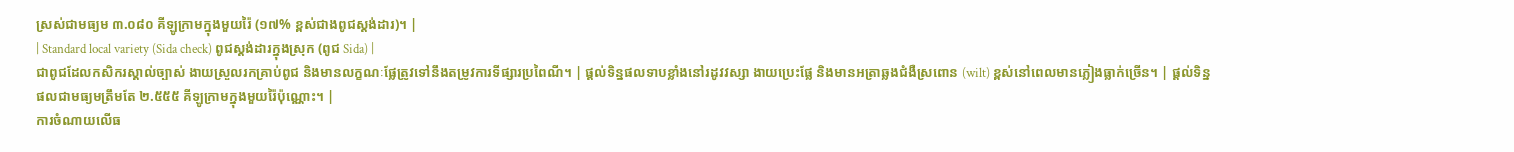ស្រស់ជាមធ្យម ៣.០៨០ គីឡូក្រាមក្នុងមួយរ៉ៃ (១៧% ខ្ពស់ជាងពូជស្តង់ដារ)។ |
| Standard local variety (Sida check) ពូជស្តង់ដារក្នុងស្រុក (ពូជ Sida) |
ជាពូជដែលកសិករស្គាល់ច្បាស់ ងាយស្រួលរកគ្រាប់ពូជ និងមានលក្ខណៈផ្លែត្រូវទៅនឹងតម្រូវការទីផ្សារប្រពៃណី។ | ផ្តល់ទិន្នផលទាបខ្លាំងនៅរដូវវស្សា ងាយប្រេះផ្លែ និងមានអត្រាឆ្លងជំងឺស្រពោន (wilt) ខ្ពស់នៅពេលមានភ្លៀងធ្លាក់ច្រើន។ | ផ្តល់ទិន្នផលជាមធ្យមត្រឹមតែ ២.៥៥៥ គីឡូក្រាមក្នុងមួយរ៉ៃប៉ុណ្ណោះ។ |
ការចំណាយលើធ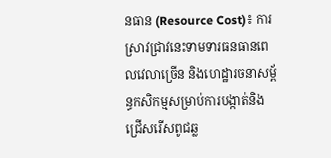នធាន (Resource Cost)៖ ការស្រាវជ្រាវនេះទាមទារធនធានពេលវេលាច្រើន និងហេដ្ឋារចនាសម្ព័ន្ធកសិកម្មសម្រាប់ការបង្កាត់និងជ្រើសរើសពូជឆ្ល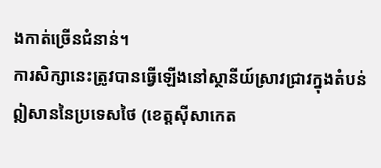ងកាត់ច្រើនជំនាន់។
ការសិក្សានេះត្រូវបានធ្វើឡើងនៅស្ថានីយ៍ស្រាវជ្រាវក្នុងតំបន់ឦសាននៃប្រទេសថៃ (ខេត្តស៊ីសាកេត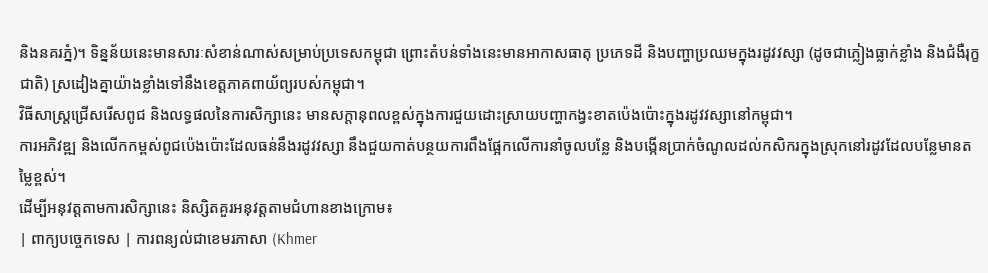និងនគរភ្នំ)។ ទិន្នន័យនេះមានសារៈសំខាន់ណាស់សម្រាប់ប្រទេសកម្ពុជា ព្រោះតំបន់ទាំងនេះមានអាកាសធាតុ ប្រភេទដី និងបញ្ហាប្រឈមក្នុងរដូវវស្សា (ដូចជាភ្លៀងធ្លាក់ខ្លាំង និងជំងឺរុក្ខជាតិ) ស្រដៀងគ្នាយ៉ាងខ្លាំងទៅនឹងខេត្តភាគពាយ័ព្យរបស់កម្ពុជា។
វិធីសាស្ត្រជ្រើសរើសពូជ និងលទ្ធផលនៃការសិក្សានេះ មានសក្តានុពលខ្ពស់ក្នុងការជួយដោះស្រាយបញ្ហាកង្វះខាតប៉េងប៉ោះក្នុងរដូវវស្សានៅកម្ពុជា។
ការអភិវឌ្ឍ និងលើកកម្ពស់ពូជប៉េងប៉ោះដែលធន់នឹងរដូវវស្សា នឹងជួយកាត់បន្ថយការពឹងផ្អែកលើការនាំចូលបន្លែ និងបង្កើនប្រាក់ចំណូលដល់កសិករក្នុងស្រុកនៅរដូវដែលបន្លែមានតម្លៃខ្ពស់។
ដើម្បីអនុវត្តតាមការសិក្សានេះ និស្សិតគួរអនុវត្តតាមជំហានខាងក្រោម៖
| ពាក្យបច្ចេកទេស | ការពន្យល់ជាខេមរភាសា (Khmer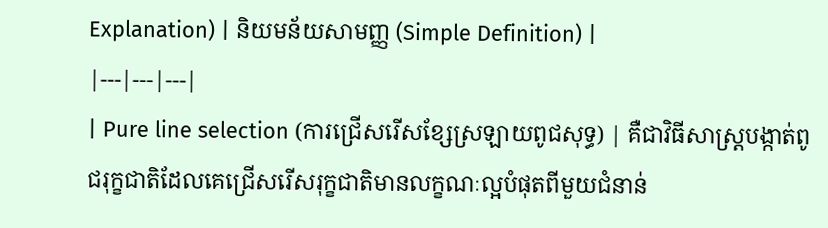Explanation) | និយមន័យសាមញ្ញ (Simple Definition) |
|---|---|---|
| Pure line selection (ការជ្រើសរើសខ្សែស្រឡាយពូជសុទ្ធ) | គឺជាវិធីសាស្ត្របង្កាត់ពូជរុក្ខជាតិដែលគេជ្រើសរើសរុក្ខជាតិមានលក្ខណៈល្អបំផុតពីមួយជំនាន់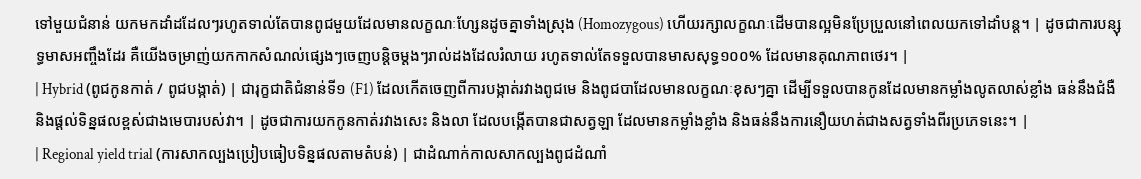ទៅមួយជំនាន់ យកមកដាំដដែលៗរហូតទាល់តែបានពូជមួយដែលមានលក្ខណៈហ្សែនដូចគ្នាទាំងស្រុង (Homozygous) ហើយរក្សាលក្ខណៈដើមបានល្អមិនប្រែប្រួលនៅពេលយកទៅដាំបន្ត។ | ដូចជាការបន្សុទ្ធមាសអញ្ចឹងដែរ គឺយើងចម្រាញ់យកកាកសំណល់ផ្សេងៗចេញបន្តិចម្តងៗរាល់ដងដែលរំលាយ រហូតទាល់តែទទួលបានមាសសុទ្ធ១០០% ដែលមានគុណភាពថេរ។ |
| Hybrid (ពូជកូនកាត់ / ពូជបង្កាត់) | ជារុក្ខជាតិជំនាន់ទី១ (F1) ដែលកើតចេញពីការបង្កាត់រវាងពូជមេ និងពូជបាដែលមានលក្ខណៈខុសៗគ្នា ដើម្បីទទួលបានកូនដែលមានកម្លាំងលូតលាស់ខ្លាំង ធន់នឹងជំងឺ និងផ្តល់ទិន្នផលខ្ពស់ជាងមេបារបស់វា។ | ដូចជាការយកកូនកាត់រវាងសេះ និងលា ដែលបង្កើតបានជាសត្វឡា ដែលមានកម្លាំងខ្លាំង និងធន់នឹងការនឿយហត់ជាងសត្វទាំងពីរប្រភេទនេះ។ |
| Regional yield trial (ការសាកល្បងប្រៀបធៀបទិន្នផលតាមតំបន់) | ជាដំណាក់កាលសាកល្បងពូជដំណាំ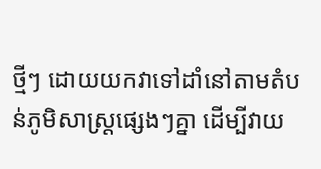ថ្មីៗ ដោយយកវាទៅដាំនៅតាមតំបន់ភូមិសាស្ត្រផ្សេងៗគ្នា ដើម្បីវាយ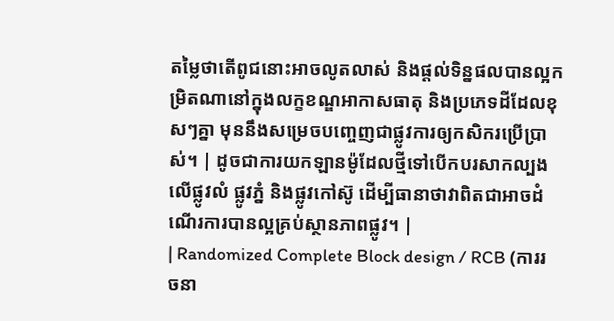តម្លៃថាតើពូជនោះអាចលូតលាស់ និងផ្តល់ទិន្នផលបានល្អកម្រិតណានៅក្នុងលក្ខខណ្ឌអាកាសធាតុ និងប្រភេទដីដែលខុសៗគ្នា មុននឹងសម្រេចបញ្ចេញជាផ្លូវការឲ្យកសិករប្រើប្រាស់។ | ដូចជាការយកឡានម៉ូដែលថ្មីទៅបើកបរសាកល្បងលើផ្លូវលំ ផ្លូវភ្នំ និងផ្លូវកៅស៊ូ ដើម្បីធានាថាវាពិតជាអាចដំណើរការបានល្អគ្រប់ស្ថានភាពផ្លូវ។ |
| Randomized Complete Block design / RCB (ការរចនា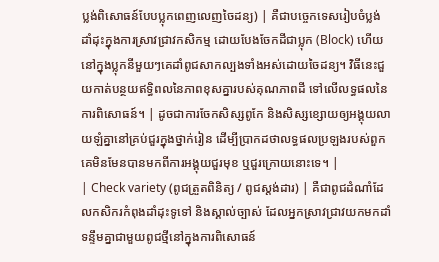ប្លង់ពិសោធន៍បែបប្លុកពេញលេញចៃដន្យ) | គឺជាបច្ចេកទេសរៀបចំប្លង់ដាំដុះក្នុងការស្រាវជ្រាវកសិកម្ម ដោយបែងចែកដីជាប្លុក (Block) ហើយនៅក្នុងប្លុកនីមួយៗគេដាំពូជសាកល្បងទាំងអស់ដោយចៃដន្យ។ វិធីនេះជួយកាត់បន្ថយឥទ្ធិពលនៃភាពខុសគ្នារបស់គុណភាពដី ទៅលើលទ្ធផលនៃការពិសោធន៍។ | ដូចជាការចែកសិស្សពូកែ និងសិស្សខ្សោយឲ្យអង្គុយលាយឡំគ្នានៅគ្រប់ជួរក្នុងថ្នាក់រៀន ដើម្បីប្រាកដថាលទ្ធផលប្រឡងរបស់ពួកគេមិនមែនបានមកពីការអង្គុយជួរមុខ ឬជួរក្រោយនោះទេ។ |
| Check variety (ពូជត្រួតពិនិត្យ / ពូជស្តង់ដារ) | គឺជាពូជដំណាំដែលកសិករកំពុងដាំដុះទូទៅ និងស្គាល់ច្បាស់ ដែលអ្នកស្រាវជ្រាវយកមកដាំទន្ទឹមគ្នាជាមួយពូជថ្មីនៅក្នុងការពិសោធន៍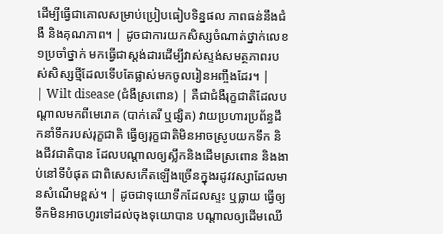ដើម្បីធ្វើជាគោលសម្រាប់ប្រៀបធៀបទិន្នផល ភាពធន់នឹងជំងឺ និងគុណភាព។ | ដូចជាការយកសិស្សចំណាត់ថ្នាក់លេខ១ប្រចាំថ្នាក់ មកធ្វើជាស្តង់ដារដើម្បីវាស់ស្ទង់សមត្ថភាពរបស់សិស្សថ្មីដែលទើបតែផ្លាស់មកចូលរៀនអញ្ចឹងដែរ។ |
| Wilt disease (ជំងឺស្រពោន) | គឺជាជំងឺរុក្ខជាតិដែលបណ្តាលមកពីមេរោគ (បាក់តេរី ឬផ្សិត) វាយប្រហារប្រព័ន្ធដឹកនាំទឹករបស់រុក្ខជាតិ ធ្វើឲ្យរុក្ខជាតិមិនអាចស្រូបយកទឹក និងជីវជាតិបាន ដែលបណ្តាលឲ្យស្លឹកនិងដើមស្រពោន និងងាប់នៅទីបំផុត ជាពិសេសកើតឡើងច្រើនក្នុងរដូវវស្សាដែលមានសំណើមខ្ពស់។ | ដូចជាទុយោទឹកដែលស្ទះ ឬធ្លាយ ធ្វើឲ្យទឹកមិនអាចហូរទៅដល់ចុងទុយោបាន បណ្តាលឲ្យដើមឈើ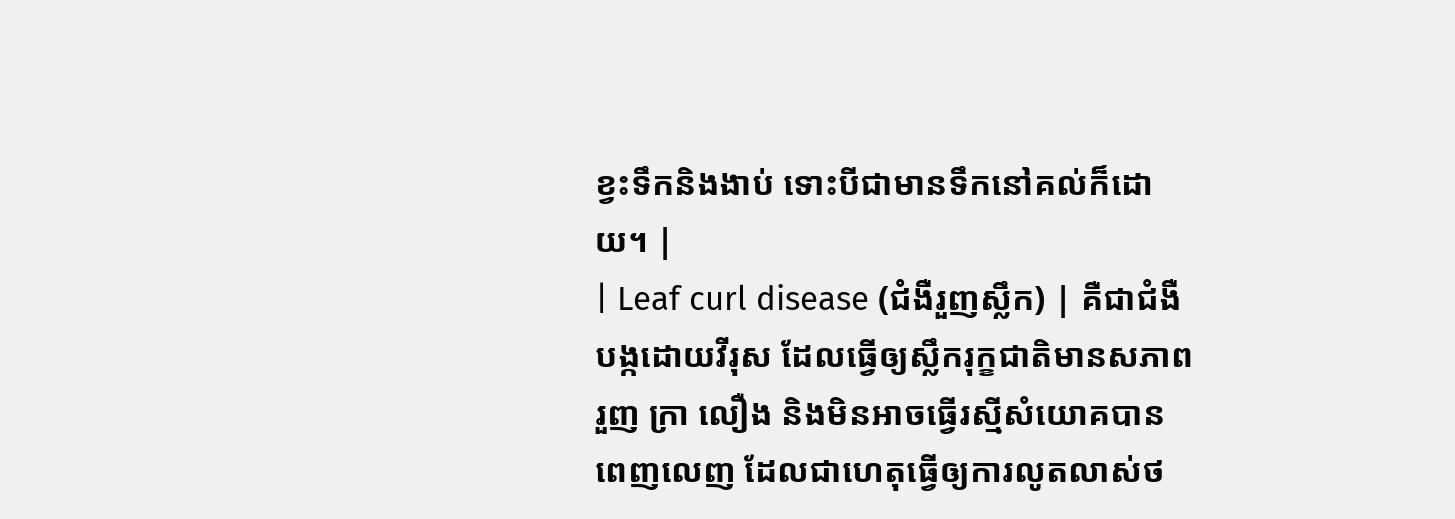ខ្វះទឹកនិងងាប់ ទោះបីជាមានទឹកនៅគល់ក៏ដោយ។ |
| Leaf curl disease (ជំងឺរួញស្លឹក) | គឺជាជំងឺបង្កដោយវីរុស ដែលធ្វើឲ្យស្លឹករុក្ខជាតិមានសភាពរួញ ក្រា លឿង និងមិនអាចធ្វើរស្មីសំយោគបានពេញលេញ ដែលជាហេតុធ្វើឲ្យការលូតលាស់ថ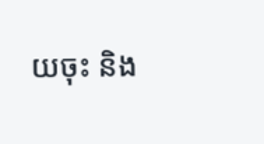យចុះ និង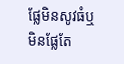ផ្លែមិនសូវធំឬមិនផ្លែតែ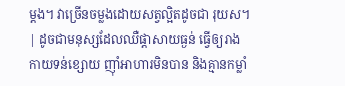ម្តង។ វាច្រើនចម្លងដោយសត្វល្អិតដូចជា រុយស។ | ដូចជាមនុស្សដែលឈឺផ្ដាសាយធ្ងន់ ធ្វើឲ្យរាងកាយទន់ខ្សោយ ញ៉ាំអាហារមិនបាន និងគ្មានកម្លាំ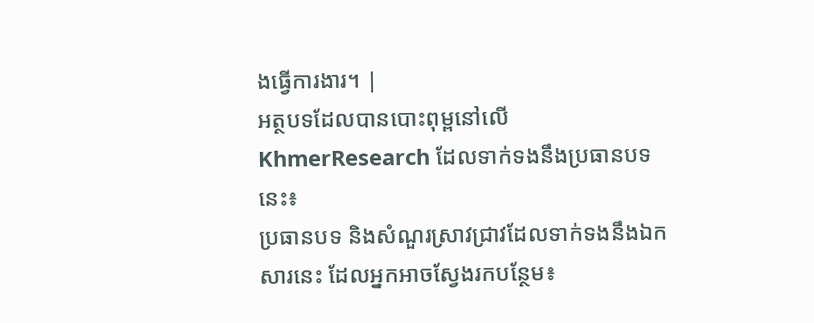ងធ្វើការងារ។ |
អត្ថបទដែលបានបោះពុម្ពនៅលើ KhmerResearch ដែលទាក់ទងនឹងប្រធានបទនេះ៖
ប្រធានបទ និងសំណួរស្រាវជ្រាវដែលទាក់ទងនឹងឯកសារនេះ ដែលអ្នកអាចស្វែងរកបន្ថែម៖